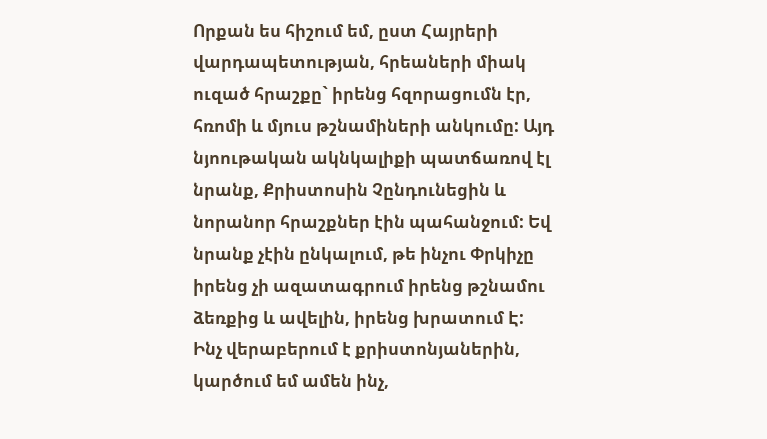Որքան ես հիշում եմ, ըստ Հայրերի վարդապետության, հրեաների միակ ուզած հրաշքը` իրենց հզորացումն էր, հռոմի և մյուս թշնամիների անկումը: Այդ նյոութական ակնկալիքի պատճառով էլ նրանք, Քրիստոսին Չընդունեցին և նորանոր հրաշքներ էին պահանջում: Եվ նրանք չէին ընկալում, թե ինչու Փրկիչը իրենց չի ազատագրում իրենց թշնամու ձեռքից և ավելին, իրենց խրատում Է:
Ինչ վերաբերում է քրիստոնյաներին, կարծում եմ ամեն ինչ,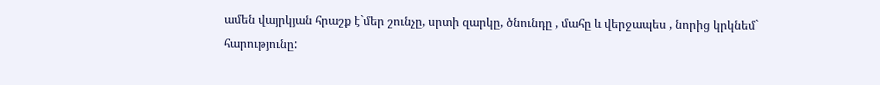ամեն վայրկյան հրաշք է`մեր շունչը, սրտի զարկը, ծնունդը , մահը և վերջապես , նորից կրկնեմ`
հարությունը: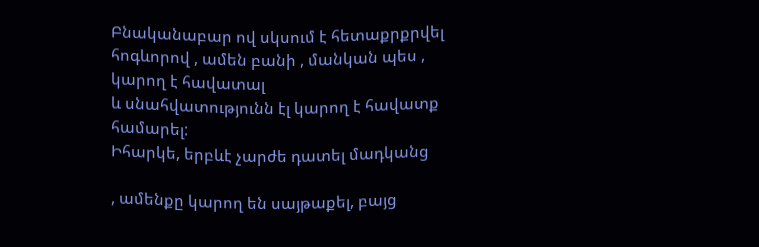Բնականաբար ով սկսում է հետաքրքրվել հոգևորով , ամեն բանի , մանկան պես , կարող է հավատալ
և սնահվատությունն էլ կարող է հավատք համարել:
Իհարկե, երբևէ չարժե դատել մադկանց

, ամենքը կարող են սայթաքել, բայց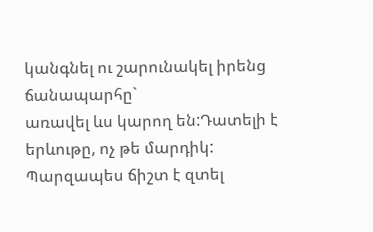կանգնել ու շարունակել իրենց ճանապարհը`
առավել ևս կարող են:Դատելի է երևութը, ոչ թե մարդիկ: Պարզապես ճիշտ է զտել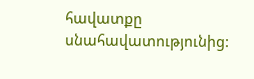հավատքը սնահավատությունից: